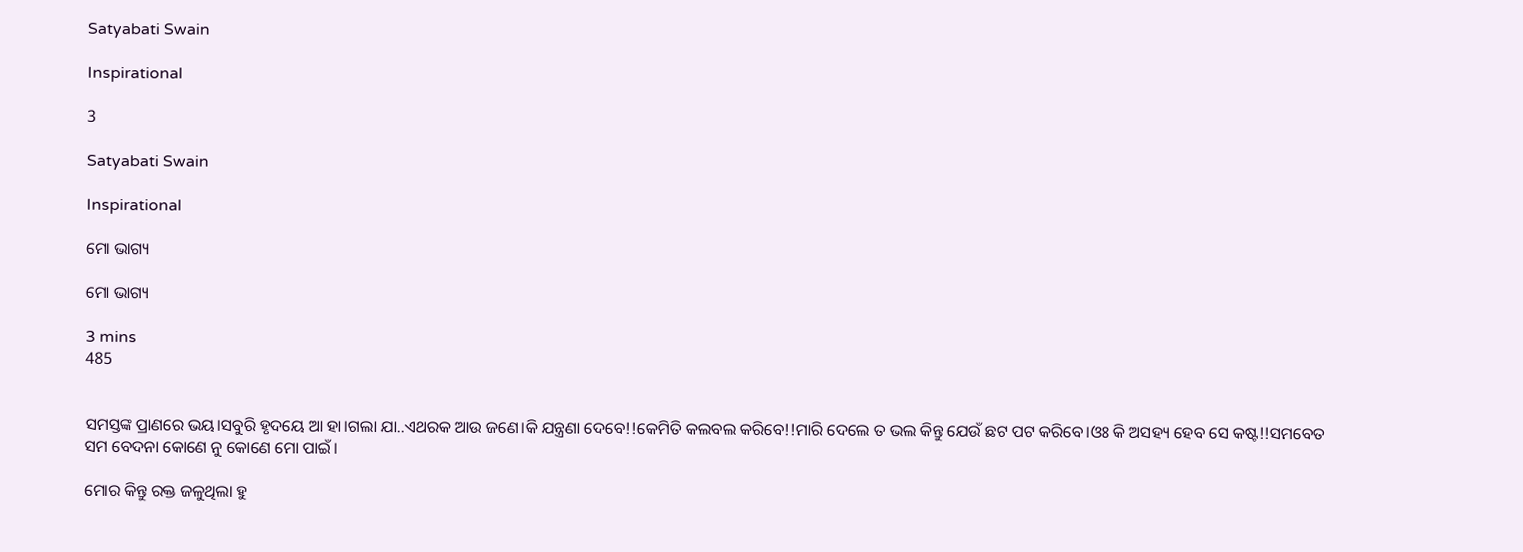Satyabati Swain

Inspirational

3

Satyabati Swain

Inspirational

ମୋ ଭାଗ୍ୟ

ମୋ ଭାଗ୍ୟ

3 mins
485


ସମସ୍ତଙ୍କ ପ୍ରାଣରେ ଭୟ।ସବୁରି ହୃଦୟେ ଆ ହା।ଗଲା ଯା..ଏଥରକ ଆଉ ଜଣେ।କି ଯନ୍ତ୍ରଣା ଦେବେ!!କେମିତି କଲବଲ କରିବେ!!ମାରି ଦେଲେ ତ ଭଲ କିନ୍ତୁ ଯେଉଁ ଛଟ ପଟ କରିବେ।ଓଃ କି ଅସହ୍ୟ ହେବ ସେ କଷ୍ଟ!!ସମବେତ ସମ ବେଦନା କୋଣେ ନୁ କୋଣେ ମୋ ପାଇଁ।

ମୋର କିନ୍ତୁ ରକ୍ତ ଜଳୁଥିଲା ହୁ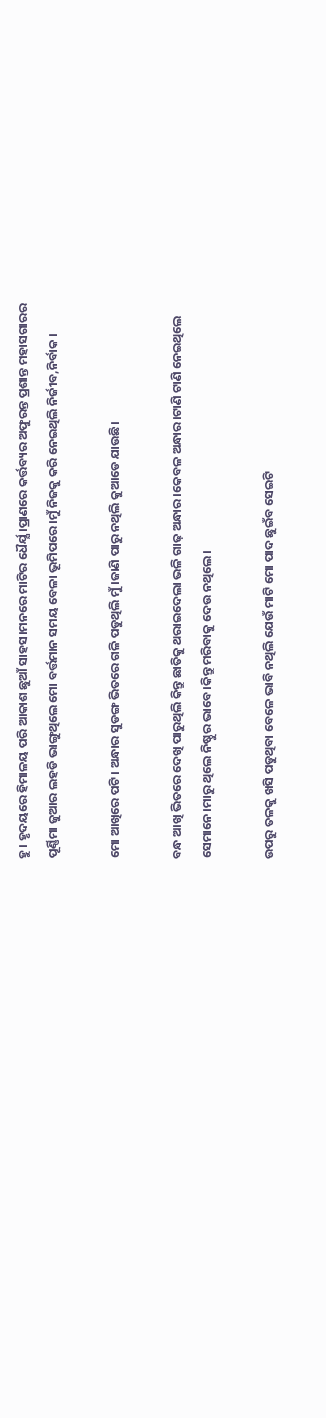ହୁ। ହୃଦୟରେ ହିମାଳୟ ପରି ଆକାଶ ଛୁଆଁ ସାହସ।ମନରେ ମାଟିର ଧୈର୍ଯ୍ଯ ।ପ୍ରାଣରେ କର୍ତ୍ତବ୍ୟର ଅଫୁରନ୍ତ ପ୍ରଶାନ୍ତ ମହାସଗାରର ପୂର୍ଣ୍ଣିମା ଜୁଆର ଲହଡି ଭାଙ୍ଗୁଥିଲେ ମୋ ବର୍ତ୍ତମାନ ସମୟ ବେଳା ଭୂମିପରେ।ମୁଁ ନିଜକୁ କରି ନେଇଥିଲି ନିର୍ଜୀବ,ନିର୍ବାକ ।

ମୋ ଆଖିରେ ପଟି। ଅନ୍ଧାର ସୁଡଙ୍ଗ ଭିତରେ ଗଳି ପଡୁଥିଲି ମୁଁ।ଜାଣି ପାରୁ ନଥିଲି କୁଆଡେ ଯାଉଛି।

ବନ୍ଧ ଆଖି ଭିତରେ ଦେଖି ପାରୁଥିଲି କିନ୍ତୁ ଛାତିକୁ ଥରାଇଦେଲା ଭଳି ଗାଢ଼ ଅନ୍ଧାର।କେବଳ ଅନ୍ଧାର।ଟାଣି ଟାଣି ନେଇଥିଲେ ସେମାନେ।ମାରୁ ଥିଲେ ନିଷ୍ଠୁର ଭାବେ।କିନ୍ତୁ ମରିବାକୁ ଦେଉ ନଥିଲେ।

ଉପରୁ ତଳକୁ ଖସି ପଡୁଥିବା ବେଳେ ଭାବି ନଥିଲି ଯେଉଁ ମାଟି ମୋ ପାଦ ଛୁଇଁବ ସେଇଟି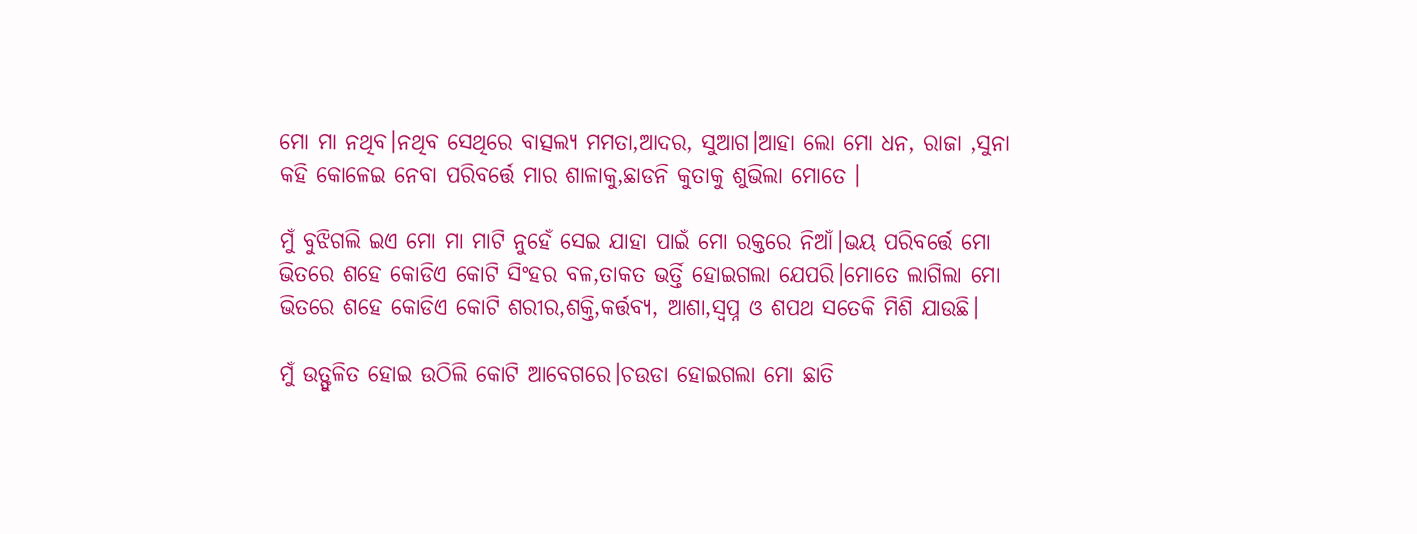ମୋ ମା ନଥିବ।ନଥିବ ସେଥିରେ ବାତ୍ସଲ୍ୟ ମମତା,ଆଦର, ସୁଆଗ।ଆହା ଲୋ ମୋ ଧନ, ରାଜା ,ସୁନା କହି କୋଳେଇ ନେବା ପରିବର୍ତ୍ତେ ମାର ଶାଳାକୁ,ଛାଡନି କୁତାକୁ ଶୁଭିଲା ମୋତେ ।

ମୁଁ ବୁଝିଗଲି ଇଏ ମୋ ମା ମାଟି ନୁହେଁ ସେଇ ଯାହା ପାଇଁ ମୋ ରକ୍ତରେ ନିଆଁ।ଭୟ ପରିବର୍ତ୍ତେ ମୋ ଭିତରେ ଶହେ କୋଡିଏ କୋଟି ସିଂହର ବଳ,ତାକତ ଭର୍ତ୍ତି ହୋଇଗଲା ଯେପରି।ମୋତେ ଲାଗିଲା ମୋ ଭିତରେ ଶହେ କୋଡିଏ କୋଟି ଶରୀର,ଶକ୍ତି,କର୍ତ୍ତବ୍ୟ, ଆଶା,ସ୍ବପ୍ନ ଓ ଶପଥ ସତେକି ମିଶି ଯାଉଛି।

ମୁଁ ଉତ୍ଫୁଳିତ ହୋଇ ଉଠିଲି କୋଟି ଆବେଗରେ।ଚଉଡା ହୋଇଗଲା ମୋ ଛାତି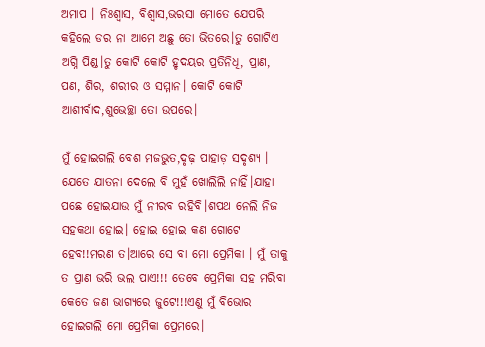ଅମାପ । ନିଃଶ୍ୱାସ, ବିଶ୍ୱାସ,ଭରସା ମୋତେ ଯେପରି କହିଲେ ଡର ନା ଆମେ ଅଛୁ ତୋ ଭିତରେ।ତୁ ଗୋଟିଏ ଅଗ୍ନି ପିଣ୍ଡ।ତୁ କୋଟି କୋଟି ହୃଦୟର ପ୍ରତିନିଧି, ପ୍ରାଣ, ପଣ, ଶିର, ଶରୀର ଓ ସମ୍ମାନ। କୋଟି କୋଟି ଆଶୀର୍ବାଦ,ଶୁଭେଚ୍ଛା ତୋ ଉପରେ।

ମୁଁ ହୋଇଗଲି ବେଶ ମଜଭୁତ,ଦୃଢ଼ ପାହାଡ଼ ସଦୃଶ୍ୟ । ଯେତେ ଯାତନା ଦେଲେ ବି ମୁହଁ ଖୋଲିଲି ନାହିଁ।ଯାହା ପଛେ ହୋଇଯାଉ ମୁଁ ନୀରବ ରହିବି।ଶପଥ ନେଲି ନିଜ ସହକଥା ହୋଇ। ହୋଇ ହୋଇ କଣ ଗୋଟେ ହେବ!!ମରଣ ତ।ଆରେ ସେ ବା ମୋ ପ୍ରେମିକା । ମୁଁ ତାକୁ ତ ପ୍ରାଣ ଭରି ଭଲ ପାଏ!!! ତେବେ ପ୍ରେମିକା ସହ ମରିବା କେତେ ଜଣ ଭାଗ୍ୟରେ ଜୁଟେ!!!ଏଣୁ ମୁଁ ବିଭୋର ହୋଇଗଲି ମୋ ପ୍ରେମିକା ପ୍ରେମରେ।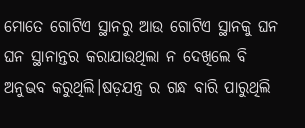ମୋତେ ଗୋଟିଏ ସ୍ଥାନରୁ ଆଉ ଗୋଟିଏ ସ୍ଥାନକୁ ଘନ ଘନ ସ୍ଥାନାନ୍ତର କରାଯାଉଥିଲା ନ ଦେଖିଲେ ବି ଅନୁଭବ କରୁଥିଲି।ଷଡ଼ଯନ୍ତ୍ର ର ଗନ୍ଧ ବାରି ପାରୁଥିଲି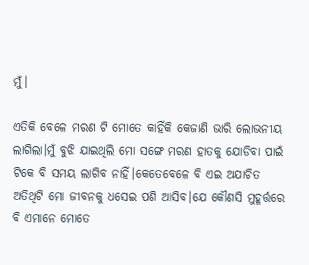ମୁଁ।

ଏତିକି ବେଳେ ମରଣ ଟି ମୋତେ କାହିଁକି କେଜାଣି ଭାରି ଲୋଭନୀୟ ଲାଗିଲା।ମୁଁ ବୁଝି ଯାଇଥିଲି ମୋ ସଙ୍ଗେ ମରଣ ହାତକୁ ଯୋଡିବା ପାଇଁ ଟିକେ ବି ସମୟ ଲାଗିବ ନାହିଁ।କେତେବେଳେ ବି ଏଇ ଅଯାଚିତ ଅତିଥିଟି ମୋ ଜୀବନକୁ ଧସେଇ ପଶି ଆସିବ।ଯେ କୌଣସି ମୁହୂର୍ତ୍ତରେ ବି ଏମାନେ ମୋତେ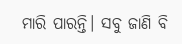ମାରି ପାରନ୍ତି। ସବୁ ଜାଣି ବି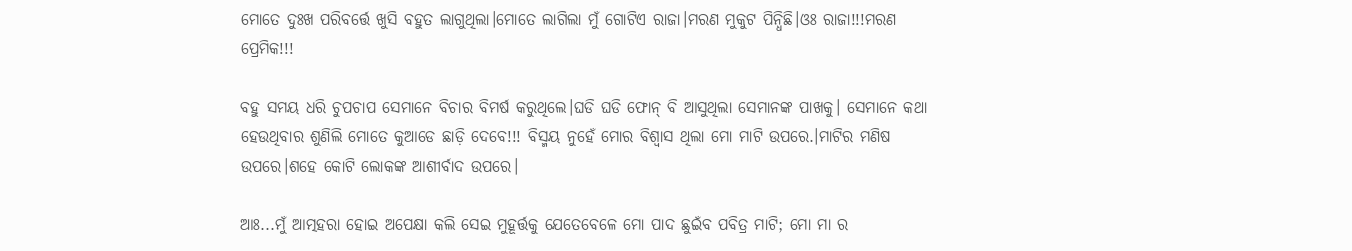ମୋତେ ଦୁଃଖ ପରିବର୍ତ୍ତେ ଖୁସି ବହୁତ ଲାଗୁଥିଲା।ମୋତେ ଲାଗିଲା ମୁଁ ଗୋଟିଏ ରାଜା।ମରଣ ମୁକୁଟ ପିନ୍ଧିଛି।ଓଃ ରାଜା!!!ମରଣ ପ୍ରେମିକ!!!

ବହୁ ସମୟ ଧରି ଚୁପଚାପ ସେମାନେ ବିଚାର ବିମର୍ଷ କରୁଥିଲେ।ଘଡି ଘଡି ଫୋନ୍ ବି ଆସୁଥିଲା ସେମାନଙ୍କ ପାଖକୁ। ସେମାନେ କଥା ହେଉଥିବାର ଶୁଣିଲି ମୋତେ କୁଆଡେ ଛାଡ଼ି ଦେବେ!!! ବିସ୍ମୟ ନୁହେଁ ମୋର ବିଶ୍ୱାସ ଥିଲା ମୋ ମାଟି ଉପରେ.।ମାଟିର ମଣିଷ ଉପରେ।ଶହେ କୋଟି ଲୋକଙ୍କ ଆଶୀର୍ବାଦ ଉପରେ।

ଆଃ...ମୁଁ ଆତ୍ମହରା ହୋଇ ଅପେକ୍ଷା କଲି ସେଇ ମୁହୂର୍ତ୍ତକୁ ଯେତେବେଳେ ମୋ ପାଦ ଛୁଇଁବ ପବିତ୍ର ମାଟି; ମୋ ମା ର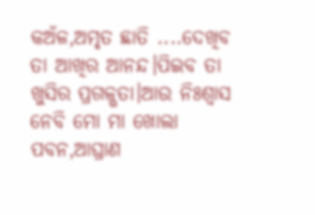କଅଁଳ,ଅମୃତ ଛାତି ....ଦେଖିବ ତା ଆଖିର ଆନନ୍ଦ।ପିଇବ ତା ଖୁସିର ପ୍ରଗଳ୍ଭତା।ଆଉ ନିଃଶ୍ବାସ ନେବି ମୋ ମା ଖୋଲା ପବନ,ଆଘ୍ରାଣ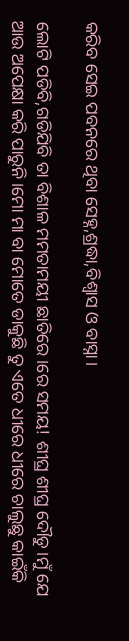କରିବ ସେଇ ପବନରେ ଥିବା ସେହ୍ନ,ଶ୍ରଦ୍ଧା,ବିଶ୍ୱାସ ଓ ବାସ୍ନା।

ଲୋଟି ପଡିବି,ଗଡିଯିବି ତା ବିଶାଳ ମମତାମୟୀ ଛାତିରେ।ରେ ସମୟ! ଶୀଘ୍ର ଶୀଘ୍ର ଦୌଡୁ।ମୁଁ ଯେ ଆଉ ଅପେକ୍ଷା କରି ପାରୁନି।ମୋ ମା ବା ମୋତେ ଡାକୁଛି ତୁ ଏତେ ଧୀରେ ଧୀରେ ଚାଲୁଛୁ କାଇଁକି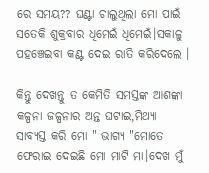ରେ ସମୟ?? ଘଣ୍ଟା ଚାଲୁଥିଲା ମୋ ପାଇଁ ସତେକି ଶୁକ୍ରବାର ଧିମେଇଁ ଧିମେଇଁ।ସକାଳୁ ପହଞ୍ଚେଇବା କଣ୍ଟ ଦେଇ ରାତି କରିଦେଲେ ।

କିନ୍ତୁ ଦେଖନ୍ତୁ ତ କେମିତି ସମସ୍ତଙ୍କ ଆଶଙ୍କା କଳ୍ପନା ଜଳ୍ପନାର ଅନ୍ତ ଘଟାଇ,ମିଥ୍ୟା ସାବ୍ୟସ୍ତ କରି ମୋ " ଭାଗ୍ୟ "ମୋତେ ଫେରାଇ ଦେଇଛି ମୋ ମାଟି ମା।ଦେଖ ମୁଁ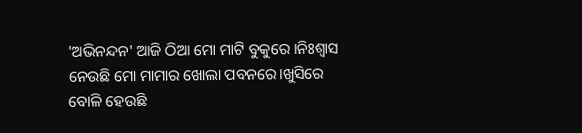'ଅଭିନନ୍ଦନ' ଆଜି ଠିଆ ମୋ ମାଟି ବୁକୁରେ ।ନିଃଶ୍ୱାସ ନେଉଛି ମୋ ମାମାର ଖୋଲା ପବନରେ।ଖୁସିରେ ବୋଳି ହେଉଛି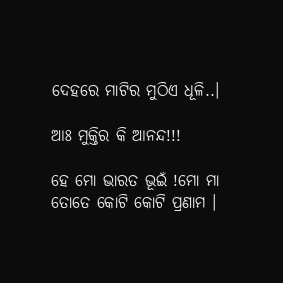ଦେହରେ ମାଟିର ମୁଠିଏ ଧୂଳି..।

ଆଃ ମୁକ୍ତିର କି ଆନନ୍ଦ!!!

ହେ ମୋ ଭାରତ ଭୂଇଁ !ମୋ ମା ତୋତେ କୋଟି କୋଟି ପ୍ରଣାମ ।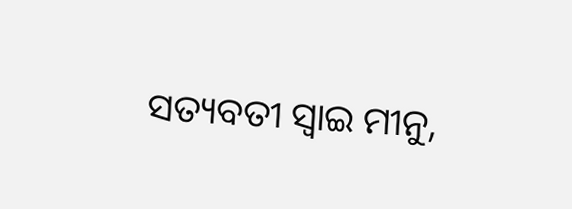ସତ୍ୟବତୀ ସ୍ବାଇ ମୀନୁ,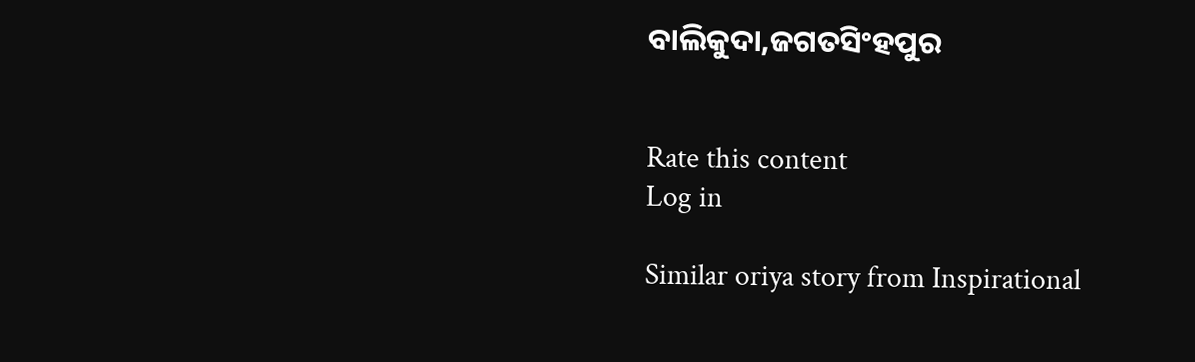ବାଲିକୁଦା,ଜଗତସିଂହପୁର


Rate this content
Log in

Similar oriya story from Inspirational